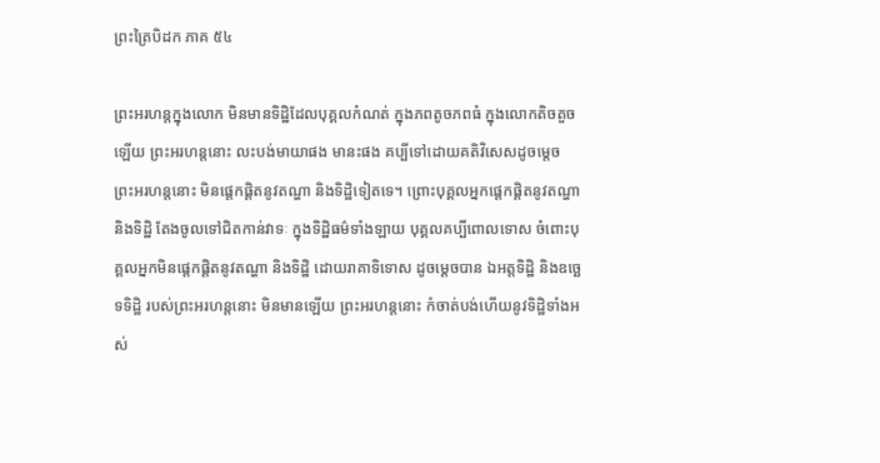ព្រះត្រៃបិដក ភាគ ៥៤

ព្រះអរហន្តក្នុងលោក មិនមានទិដ្ឋិដែលបុគ្គលកំណត់ ក្នុងភពតូចភពធំ ក្នុងលោកតិចតួចឡើយ ព្រះអរហន្តនោះ លះបង់មាយាផង មានះផង គប្បីទៅដោយគតិវិសេសដូចម្តេច ព្រះអរហន្តនោះ មិនផ្តេកផ្តិតនូវតណ្ហា និងទិដ្ឋិទៀតទេ។ ព្រោះបុគ្គលអ្នកផ្តេកផ្តិតនូវតណ្ហា និងទិដ្ឋិ តែងចូលទៅជិតកាន់វាទៈ ក្នុងទិដ្ឋិធម៌ទាំងឡាយ បុគ្គលគប្បីពោលទោស ចំពោះបុគ្គលអ្នកមិនផ្តេកផ្តិតនូវតណ្ហា និងទិដ្ឋិ ដោយរាគាទិទោស ដូចម្តេចបាន ឯអត្តទិដ្ឋិ និងឧច្ឆេទទិដ្ឋិ របស់ព្រះអរហន្តនោះ មិនមានឡើយ ព្រះអរហន្តនោះ កំចាត់បង់ហើយនូវទិដ្ឋិទាំងអស់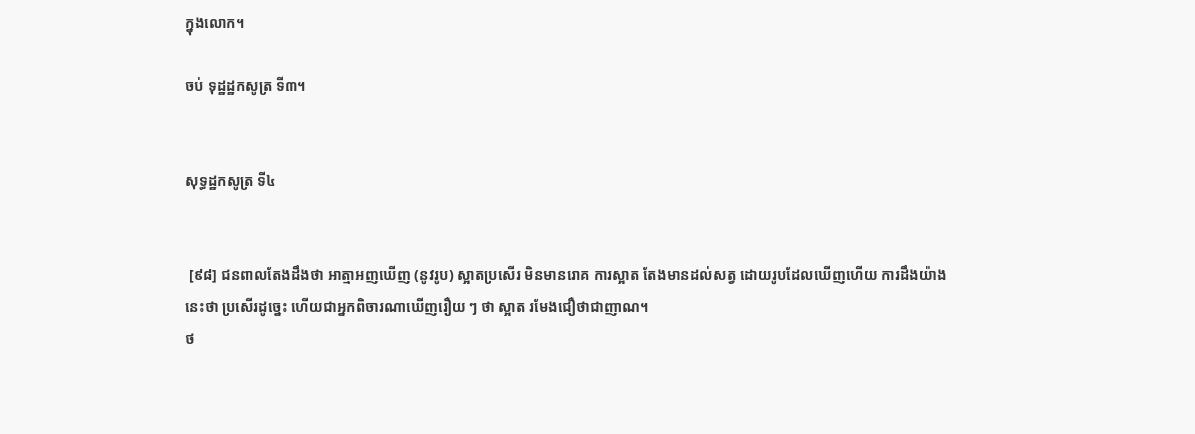ក្នុងលោក។

ចប់ ទុដ្ឋដ្ឋកសូត្រ ទី៣។


សុទ្ធដ្ឋកសូត្រ ទី៤


 [៩៨] ជនពាលតែងដឹងថា អាត្មាអញឃើញ (នូវរូប) ស្អាតប្រសើរ មិនមានរោគ ការស្អាត តែងមានដល់សត្វ ដោយរូបដែលឃើញហើយ ការដឹងយ៉ាងនេះថា ប្រសើរដូច្នេះ ហើយជាអ្នកពិចារណាឃើញរឿយ ៗ ថា ស្អាត រមែងជឿថាជាញាណ។
ថ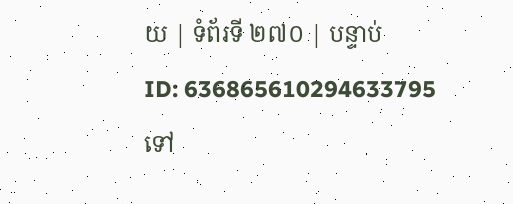យ | ទំព័រទី ២៧០ | បន្ទាប់
ID: 636865610294633795
ទៅ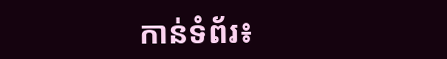កាន់ទំព័រ៖